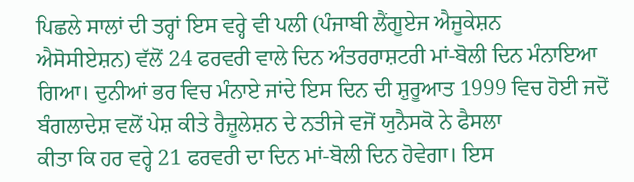ਪਿਛਲੇ ਸਾਲਾਂ ਦੀ ਤਰ੍ਹਾਂ ਇਸ ਵਰ੍ਹੇ ਵੀ ਪਲੀ (ਪੰਜਾਬੀ ਲੈਂਗੂਏਜ ਐਜੂਕੇਸ਼ਨ
ਐਸੋਸੀਏਸ਼ਨ) ਵੱਲੋਂ 24 ਫਰਵਰੀ ਵਾਲੇ ਦਿਨ ਅੰਤਰਰਾਸ਼ਟਰੀ ਮਾਂ-ਬੋਲੀ ਦਿਨ ਮੰਨਾਇਆ
ਗਿਆ। ਦੁਨੀਆਂ ਭਰ ਵਿਚ ਮੰਨਾਏ ਜਾਂਦੇ ਇਸ ਦਿਨ ਦੀ ਸ਼ੁਰੂਆਤ 1999 ਵਿਚ ਹੋਈ ਜਦੋਂ
ਬੰਗਲਾਦੇਸ਼ ਵਲੋਂ ਪੇਸ਼ ਕੀਤੇ ਰੈਜ਼ੂਲੇਸ਼ਨ ਦੇ ਨਤੀਜੇ ਵਜੋਂ ਯੁਨੈਸਕੋ ਨੇ ਫੈਸਲਾ
ਕੀਤਾ ਕਿ ਹਰ ਵਰ੍ਹੇ 21 ਫਰਵਰੀ ਦਾ ਦਿਨ ਮਾਂ-ਬੋਲੀ ਦਿਨ ਹੋਵੇਗਾ। ਇਸ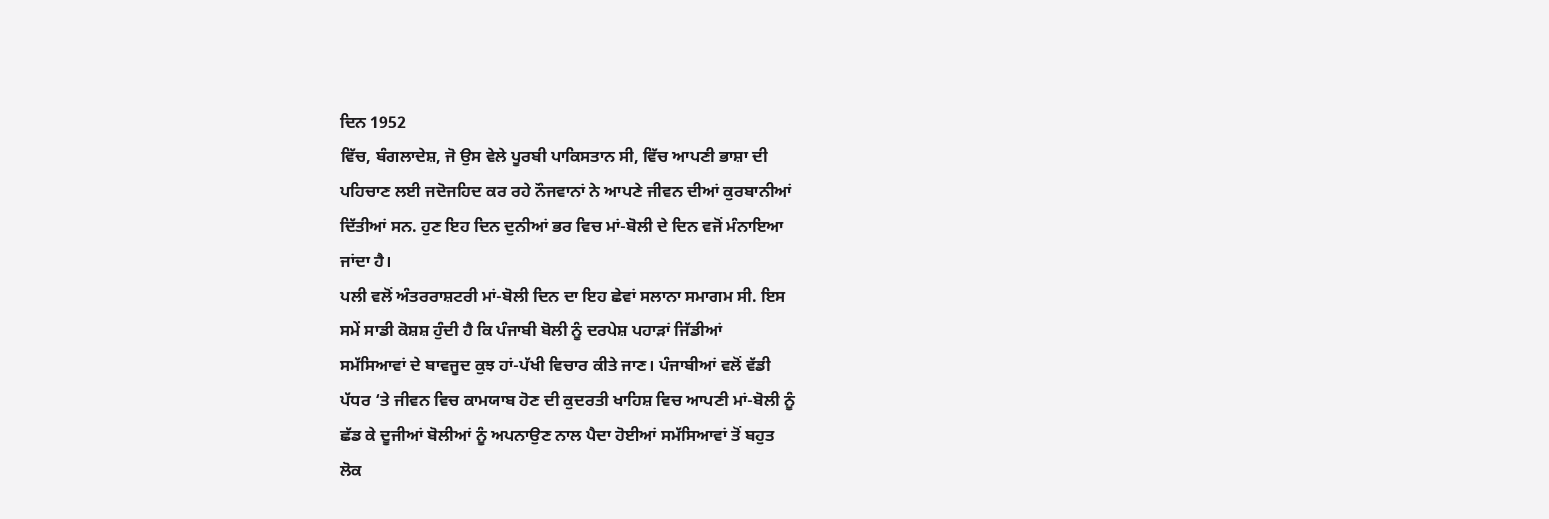ਦਿਨ 1952
ਵਿੱਚ, ਬੰਗਲਾਦੇਸ਼, ਜੋ ਉਸ ਵੇਲੇ ਪੂਰਬੀ ਪਾਕਿਸਤਾਨ ਸੀ, ਵਿੱਚ ਆਪਣੀ ਭਾਸ਼ਾ ਦੀ
ਪਹਿਚਾਣ ਲਈ ਜਦੋਜਹਿਦ ਕਰ ਰਹੇ ਨੌਜਵਾਨਾਂ ਨੇ ਆਪਣੇ ਜੀਵਨ ਦੀਆਂ ਕੁਰਬਾਨੀਆਂ
ਦਿੱਤੀਆਂ ਸਨ. ਹੁਣ ਇਹ ਦਿਨ ਦੁਨੀਆਂ ਭਰ ਵਿਚ ਮਾਂ-ਬੋਲੀ ਦੇ ਦਿਨ ਵਜੋਂ ਮੰਨਾਇਆ
ਜਾਂਦਾ ਹੈ।
ਪਲੀ ਵਲੋਂ ਅੰਤਰਰਾਸ਼ਟਰੀ ਮਾਂ-ਬੋਲੀ ਦਿਨ ਦਾ ਇਹ ਛੇਵਾਂ ਸਲਾਨਾ ਸਮਾਗਮ ਸੀ. ਇਸ
ਸਮੇਂ ਸਾਡੀ ਕੋਸ਼ਸ਼ ਹੁੰਦੀ ਹੈ ਕਿ ਪੰਜਾਬੀ ਬੋਲੀ ਨੂੰ ਦਰਪੇਸ਼ ਪਹਾੜਾਂ ਜਿੱਡੀਆਂ
ਸਮੱਸਿਆਵਾਂ ਦੇ ਬਾਵਜੂਦ ਕੁਝ ਹਾਂ-ਪੱਖੀ ਵਿਚਾਰ ਕੀਤੇ ਜਾਣ। ਪੰਜਾਬੀਆਂ ਵਲੋਂ ਵੱਡੀ
ਪੱਧਰ ‘ਤੇ ਜੀਵਨ ਵਿਚ ਕਾਮਯਾਬ ਹੋਣ ਦੀ ਕੁਦਰਤੀ ਖਾਹਿਸ਼ ਵਿਚ ਆਪਣੀ ਮਾਂ-ਬੋਲੀ ਨੂੰ
ਛੱਡ ਕੇ ਦੂਜੀਆਂ ਬੋਲੀਆਂ ਨੂੰ ਅਪਨਾਉਣ ਨਾਲ ਪੈਦਾ ਹੋਈਆਂ ਸਮੱਸਿਆਵਾਂ ਤੋਂ ਬਹੁਤ
ਲੋਕ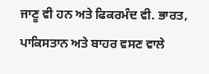ਜਾਣੂ ਵੀ ਹਨ ਅਤੇ ਫਿਕਰਮੰਦ ਵੀ. ਭਾਰਤ, ਪਾਕਿਸਤਾਨ ਅਤੇ ਬਾਹਰ ਵਸਣ ਵਾਲੇ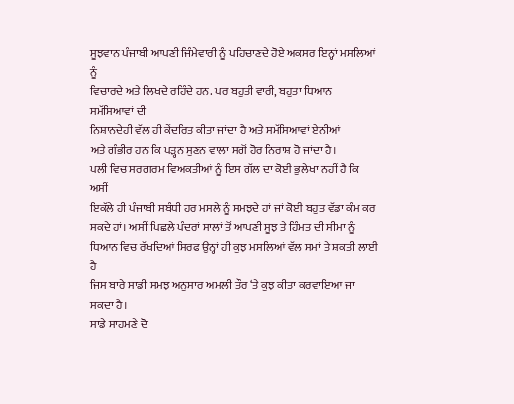ਸੂਝਵਾਨ ਪੰਜਾਬੀ ਆਪਣੀ ਜਿੰਮੇਵਾਰੀ ਨੂੰ ਪਹਿਚਾਣਦੇ ਹੋਏ ਅਕਸਰ ਇਨ੍ਹਾਂ ਮਸਲਿਆਂ ਨੂੰ
ਵਿਚਾਰਦੇ ਅਤੇ ਲਿਖਦੇ ਰਹਿੰਦੇ ਹਨ. ਪਰ ਬਹੁਤੀ ਵਾਰੀ, ਬਹੁਤਾ ਧਿਆਨ ਸਮੱਸਿਆਵਾਂ ਦੀ
ਨਿਸ਼ਾਨਦੇਹੀ ਵੱਲ ਹੀ ਕੇਂਦਰਿਤ ਕੀਤਾ ਜਾਂਦਾ ਹੈ ਅਤੇ ਸਮੱਸਿਆਵਾਂ ਏਨੀਆਂ
ਅਤੇ ਗੰਭੀਰ ਹਨ ਕਿ ਪੜ੍ਹਨ ਸੁਣਨ ਵਾਲਾ ਸਗੋਂ ਹੋਰ ਨਿਰਾਸ਼ ਹੋ ਜਾਂਦਾ ਹੈ।
ਪਲੀ ਵਿਚ ਸਰਗਰਮ ਵਿਅਕਤੀਆਂ ਨੂੰ ਇਸ ਗੱਲ ਦਾ ਕੋਈ ਭੁਲੇਖਾ ਨਹੀਂ ਹੈ ਕਿ ਅਸੀਂ
ਇਕੱਲੇ ਹੀ ਪੰਜਾਬੀ ਸਬੰਧੀ ਹਰ ਮਸਲੇ ਨੂੰ ਸਮਝਦੇ ਹਾਂ ਜਾਂ ਕੋਈ ਬਹੁਤ ਵੱਡਾ ਕੰਮ ਕਰ
ਸਕਦੇ ਹਾਂ। ਅਸੀਂ ਪਿਛਲੇ ਪੰਦਰਾਂ ਸਾਲਾਂ ਤੋਂ ਆਪਣੀ ਸੂਝ ਤੇ ਹਿੰਮਤ ਦੀ ਸੀਮਾ ਨੂੰ
ਧਿਆਨ ਵਿਚ ਰੱਖਦਿਆਂ ਸਿਰਫ ਉਨ੍ਹਾਂ ਹੀ ਕੁਝ ਮਸਲਿਆਂ ਵੱਲ ਸਮਾਂ ਤੇ ਸ਼ਕਤੀ ਲਾਈ ਹੈ
ਜਿਸ ਬਾਰੇ ਸਾਡੀ ਸਮਝ ਅਨੁਸਾਰ ਅਮਲੀ ਤੌਰ ‘ਤੇ ਕੁਝ ਕੀਤਾ ਕਰਵਾਇਆ ਜਾ ਸਕਦਾ ਹੈ।
ਸਾਡੇ ਸਾਹਮਣੇ ਦੋ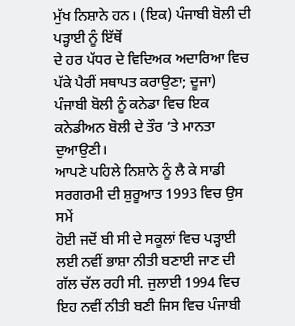ਮੁੱਖ ਨਿਸ਼ਾਨੇ ਹਨ। (ਇਕ) ਪੰਜਾਬੀ ਬੋਲੀ ਦੀ ਪੜ੍ਹਾਈ ਨੂੰ ਇੱਥੋਂ
ਦੇ ਹਰ ਪੱਧਰ ਦੇ ਵਿਦਿਅਕ ਅਦਾਰਿਆ ਵਿਚ ਪੱਕੇ ਪੈਰੀਂ ਸਥਾਪਤ ਕਰਾਉਣਾ; ਦੂਜਾ)
ਪੰਜਾਬੀ ਬੋਲੀ ਨੂੰ ਕਨੇਡਾ ਵਿਚ ਇਕ ਕਨੇਡੀਅਨ ਬੋਲੀ ਦੇ ਤੌਰ ‘ਤੇ ਮਾਨਤਾ ਦੁਆਉਣੀ।
ਆਪਣੇ ਪਹਿਲੇ ਨਿਸ਼ਾਨੇ ਨੂੰ ਲੈ ਕੇ ਸਾਡੀ ਸਰਗਰਮੀ ਦੀ ਸ਼ੁਰੂਆਤ 1993 ਵਿਚ ਉਸ ਸਮੇਂ
ਹੋਈ ਜਦੋਂ ਬੀ ਸੀ ਦੇ ਸਕੂਲਾਂ ਵਿਚ ਪੜ੍ਹਾਈ ਲਈ ਨਵੀਂ ਭਾਸ਼ਾ ਨੀਤੀ ਬਣਾਈ ਜਾਣ ਦੀ
ਗੱਲ ਚੱਲ ਰਹੀ ਸੀ. ਜੁਲਾਈ 1994 ਵਿਚ ਇਹ ਨਵੀਂ ਨੀਤੀ ਬਣੀ ਜਿਸ ਵਿਚ ਪੰਜਾਬੀ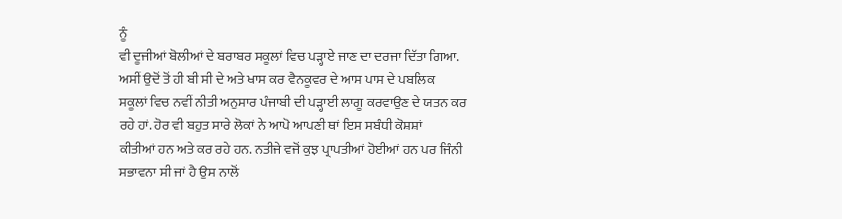ਨੂੰ
ਵੀ ਦੂਜੀਆਂ ਬੋਲੀਆਂ ਦੇ ਬਰਾਬਰ ਸਕੂਲਾਂ ਵਿਚ ਪੜ੍ਹਾਏ ਜਾਣ ਦਾ ਦਰਜਾ ਦਿੱਤਾ ਗਿਆ.
ਅਸੀਂ ਉਦੋਂ ਤੋਂ ਹੀ ਬੀ ਸੀ ਦੇ ਅਤੇ ਖਾਸ ਕਰ ਵੈਨਕੂਵਰ ਦੇ ਆਸ ਪਾਸ ਦੇ ਪਬਲਿਕ
ਸਕੂਲਾਂ ਵਿਚ ਨਵੀਂ ਨੀਤੀ ਅਨੁਸਾਰ ਪੰਜਾਬੀ ਦੀ ਪੜ੍ਹਾਈ ਲਾਗੂ ਕਰਵਾਉਣ ਦੇ ਯਤਨ ਕਰ
ਰਹੇ ਹਾਂ. ਹੋਰ ਵੀ ਬਹੁਤ ਸਾਰੇ ਲੋਕਾਂ ਨੇ ਆਪੋ ਆਪਣੀ ਥਾਂ ਇਸ ਸਬੰਧੀ ਕੋਸ਼ਸ਼ਾਂ
ਕੀਤੀਆਂ ਹਨ ਅਤੇ ਕਰ ਰਹੇ ਹਨ. ਨਤੀਜੇ ਵਜੋਂ ਕੁਝ ਪ੍ਰਾਪਤੀਆਂ ਹੋਈਆਂ ਹਨ ਪਰ ਜਿੰਨੀ
ਸਭਾਵਨਾ ਸੀ ਜਾਂ ਹੈ ਉਸ ਨਾਲੋਂ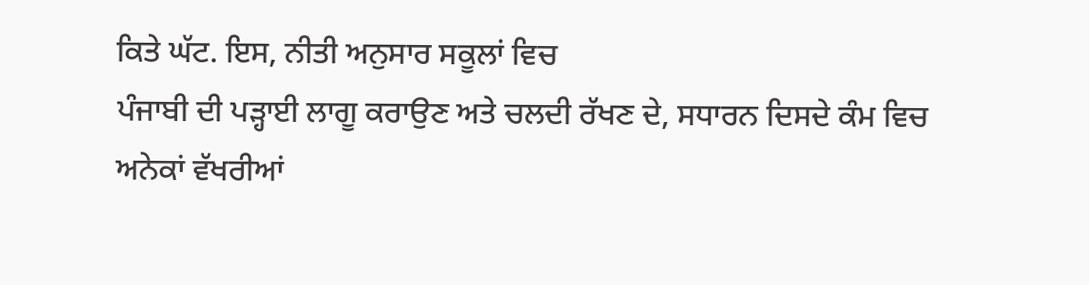ਕਿਤੇ ਘੱਟ. ਇਸ, ਨੀਤੀ ਅਨੁਸਾਰ ਸਕੂਲਾਂ ਵਿਚ
ਪੰਜਾਬੀ ਦੀ ਪੜ੍ਹਾਈ ਲਾਗੂ ਕਰਾਉਣ ਅਤੇ ਚਲਦੀ ਰੱਖਣ ਦੇ, ਸਧਾਰਨ ਦਿਸਦੇ ਕੰਮ ਵਿਚ
ਅਨੇਕਾਂ ਵੱਖਰੀਆਂ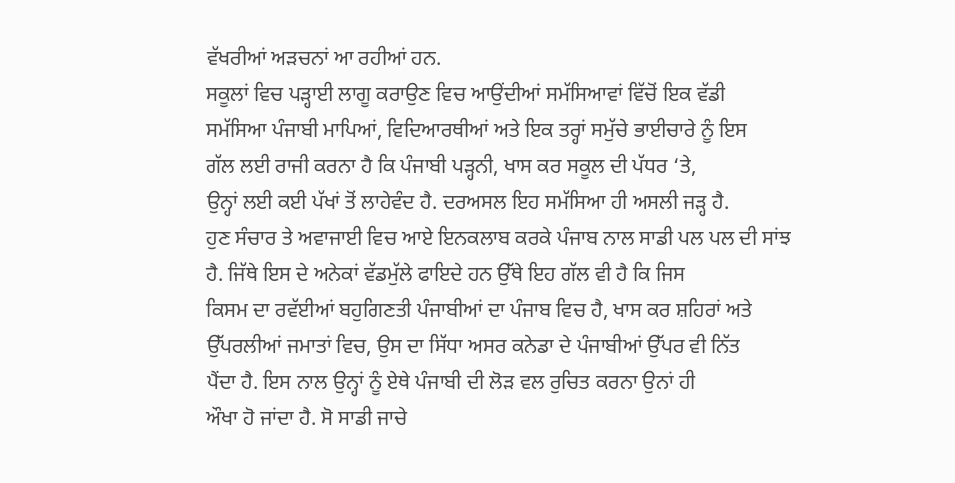ਵੱਖਰੀਆਂ ਅੜਚਨਾਂ ਆ ਰਹੀਆਂ ਹਨ.
ਸਕੂਲਾਂ ਵਿਚ ਪੜ੍ਹਾਈ ਲਾਗੂ ਕਰਾਉਣ ਵਿਚ ਆਉਂਦੀਆਂ ਸਮੱਸਿਆਵਾਂ ਵਿੱਚੋਂ ਇਕ ਵੱਡੀ
ਸਮੱਸਿਆ ਪੰਜਾਬੀ ਮਾਪਿਆਂ, ਵਿਦਿਆਰਥੀਆਂ ਅਤੇ ਇਕ ਤਰ੍ਹਾਂ ਸਮੁੱਚੇ ਭਾਈਚਾਰੇ ਨੂੰ ਇਸ
ਗੱਲ ਲਈ ਰਾਜੀ ਕਰਨਾ ਹੈ ਕਿ ਪੰਜਾਬੀ ਪੜ੍ਹਨੀ, ਖਾਸ ਕਰ ਸਕੂਲ ਦੀ ਪੱਧਰ ‘ਤੇ,
ਉਨ੍ਹਾਂ ਲਈ ਕਈ ਪੱਖਾਂ ਤੋਂ ਲਾਹੇਵੰਦ ਹੈ. ਦਰਅਸਲ ਇਹ ਸਮੱਸਿਆ ਹੀ ਅਸਲੀ ਜੜ੍ਹ ਹੈ.
ਹੁਣ ਸੰਚਾਰ ਤੇ ਅਵਾਜਾਈ ਵਿਚ ਆਏ ਇਨਕਲਾਬ ਕਰਕੇ ਪੰਜਾਬ ਨਾਲ ਸਾਡੀ ਪਲ ਪਲ ਦੀ ਸਾਂਝ
ਹੈ. ਜਿੱਥੇ ਇਸ ਦੇ ਅਨੇਕਾਂ ਵੱਡਮੁੱਲੇ ਫਾਇਦੇ ਹਨ ਉੱਥੇ ਇਹ ਗੱਲ ਵੀ ਹੈ ਕਿ ਜਿਸ
ਕਿਸਮ ਦਾ ਰਵੱਈਆਂ ਬਹੁਗਿਣਤੀ ਪੰਜਾਬੀਆਂ ਦਾ ਪੰਜਾਬ ਵਿਚ ਹੈ, ਖਾਸ ਕਰ ਸ਼ਹਿਰਾਂ ਅਤੇ
ਉੱਪਰਲੀਆਂ ਜਮਾਤਾਂ ਵਿਚ, ਉਸ ਦਾ ਸਿੱਧਾ ਅਸਰ ਕਨੇਡਾ ਦੇ ਪੰਜਾਬੀਆਂ ਉੱਪਰ ਵੀ ਨਿੱਤ
ਪੈਂਦਾ ਹੈ. ਇਸ ਨਾਲ ਉਨ੍ਹਾਂ ਨੂੰ ਏਥੇ ਪੰਜਾਬੀ ਦੀ ਲੋੜ ਵਲ ਰੁਚਿਤ ਕਰਨਾ ਉਨਾਂ ਹੀ
ਔਖਾ ਹੋ ਜਾਂਦਾ ਹੈ. ਸੋ ਸਾਡੀ ਜਾਚੇ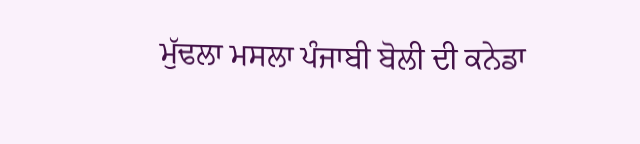ਮੁੱਢਲਾ ਮਸਲਾ ਪੰਜਾਬੀ ਬੋਲੀ ਦੀ ਕਨੇਡਾ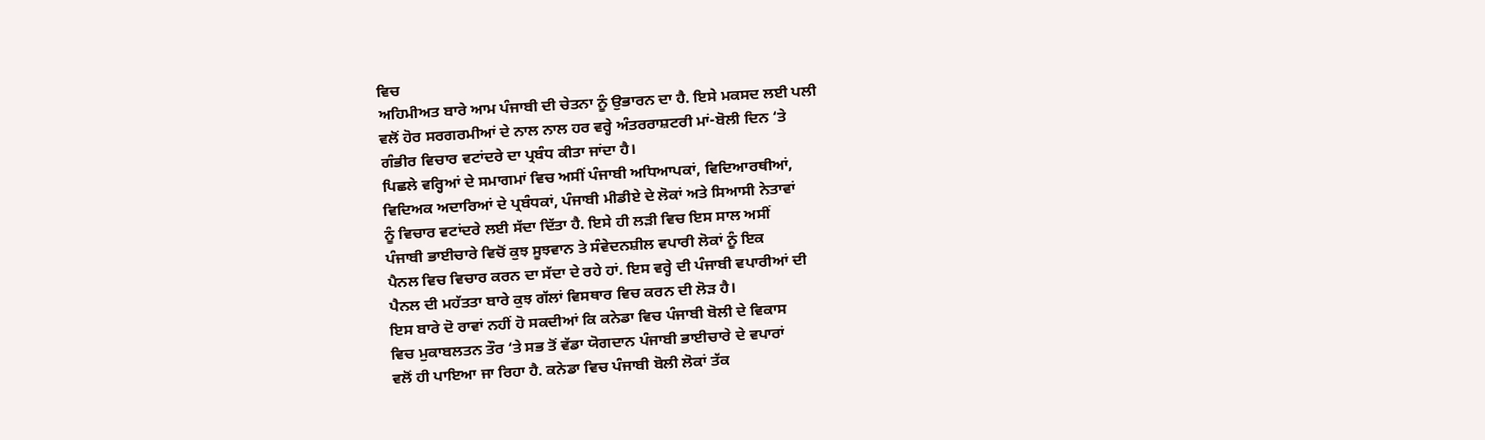ਵਿਚ
ਅਹਿਮੀਅਤ ਬਾਰੇ ਆਮ ਪੰਜਾਬੀ ਦੀ ਚੇਤਨਾ ਨੂੰ ਉਭਾਰਨ ਦਾ ਹੈ. ਇਸੇ ਮਕਸਦ ਲਈ ਪਲੀ
ਵਲੋਂ ਹੋਰ ਸਰਗਰਮੀਆਂ ਦੇ ਨਾਲ ਨਾਲ ਹਰ ਵਰ੍ਹੇ ਅੰਤਰਰਾਸ਼ਟਰੀ ਮਾਂ-ਬੋਲੀ ਦਿਨ ‘ਤੇ
ਗੰਭੀਰ ਵਿਚਾਰ ਵਟਾਂਦਰੇ ਦਾ ਪ੍ਰਬੰਧ ਕੀਤਾ ਜਾਂਦਾ ਹੈ।
ਪਿਛਲੇ ਵਰ੍ਹਿਆਂ ਦੇ ਸਮਾਗਮਾਂ ਵਿਚ ਅਸੀਂ ਪੰਜਾਬੀ ਅਧਿਆਪਕਾਂ, ਵਿਦਿਆਰਥੀਆਂ,
ਵਿਦਿਅਕ ਅਦਾਰਿਆਂ ਦੇ ਪ੍ਰਬੰਧਕਾਂ, ਪੰਜਾਬੀ ਮੀਡੀਏ ਦੇ ਲੋਕਾਂ ਅਤੇ ਸਿਆਸੀ ਨੇਤਾਵਾਂ
ਨੂੰ ਵਿਚਾਰ ਵਟਾਂਦਰੇ ਲਈ ਸੱਦਾ ਦਿੱਤਾ ਹੈ. ਇਸੇ ਹੀ ਲੜੀ ਵਿਚ ਇਸ ਸਾਲ ਅਸੀਂ
ਪੰਜਾਬੀ ਭਾਈਚਾਰੇ ਵਿਚੋਂ ਕੁਝ ਸੂਝਵਾਨ ਤੇ ਸੰਵੇਦਨਸ਼ੀਲ ਵਪਾਰੀ ਲੋਕਾਂ ਨੂੰ ਇਕ
ਪੈਨਲ ਵਿਚ ਵਿਚਾਰ ਕਰਨ ਦਾ ਸੱਦਾ ਦੇ ਰਹੇ ਹਾਂ. ਇਸ ਵਰ੍ਹੇ ਦੀ ਪੰਜਾਬੀ ਵਪਾਰੀਆਂ ਦੀ
ਪੈਨਲ ਦੀ ਮਹੱਤਤਾ ਬਾਰੇ ਕੁਝ ਗੱਲਾਂ ਵਿਸਥਾਰ ਵਿਚ ਕਰਨ ਦੀ ਲੋੜ ਹੈ।
ਇਸ ਬਾਰੇ ਦੋ ਰਾਵਾਂ ਨਹੀਂ ਹੋ ਸਕਦੀਆਂ ਕਿ ਕਨੇਡਾ ਵਿਚ ਪੰਜਾਬੀ ਬੋਲੀ ਦੇ ਵਿਕਾਸ
ਵਿਚ ਮੁਕਾਬਲਤਨ ਤੌਰ ‘ਤੇ ਸਭ ਤੋਂ ਵੱਡਾ ਯੋਗਦਾਨ ਪੰਜਾਬੀ ਭਾਈਚਾਰੇ ਦੇ ਵਪਾਰਾਂ
ਵਲੋਂ ਹੀ ਪਾਇਆ ਜਾ ਰਿਹਾ ਹੈ. ਕਨੇਡਾ ਵਿਚ ਪੰਜਾਬੀ ਬੋਲੀ ਲੋਕਾਂ ਤੱਕ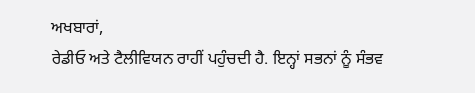ਅਖਬਾਰਾਂ,
ਰੇਡੀਓ ਅਤੇ ਟੈਲੀਵਿਯਨ ਰਾਹੀਂ ਪਹੁੰਚਦੀ ਹੈ. ਇਨ੍ਹਾਂ ਸਭਨਾਂ ਨੂੰ ਸੰਭਵ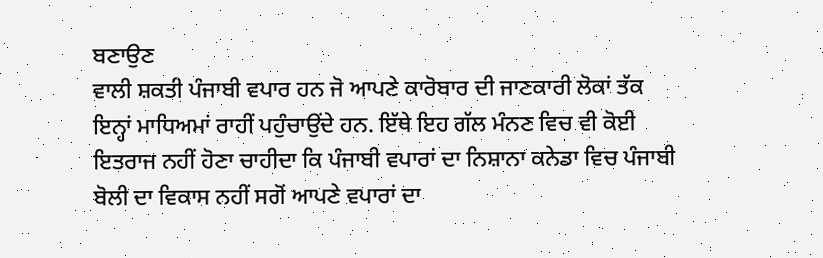ਬਣਾਉਣ
ਵਾਲੀ ਸ਼ਕਤੀ ਪੰਜਾਬੀ ਵਪਾਰ ਹਨ ਜੋ ਆਪਣੇ ਕਾਰੋਬਾਰ ਦੀ ਜਾਣਕਾਰੀ ਲੋਕਾਂ ਤੱਕ
ਇਨ੍ਹਾਂ ਮਾਧਿਅਮਾਂ ਰਾਹੀਂ ਪਹੁੰਚਾਉਂਦੇ ਹਨ. ਇੱਥੇ ਇਹ ਗੱਲ ਮੰਨਣ ਵਿਚ ਵੀ ਕੋਈ
ਇਤਰਾਜ ਨਹੀਂ ਹੋਣਾ ਚਾਹੀਦਾ ਕਿ ਪੰਜਾਬੀ ਵਪਾਰਾਂ ਦਾ ਨਿਸ਼ਾਨਾ ਕਨੇਡਾ ਵਿਚ ਪੰਜਾਬੀ
ਬੋਲੀ ਦਾ ਵਿਕਾਸ ਨਹੀਂ ਸਗੋਂ ਆਪਣੇ ਵਪਾਰਾਂ ਦਾ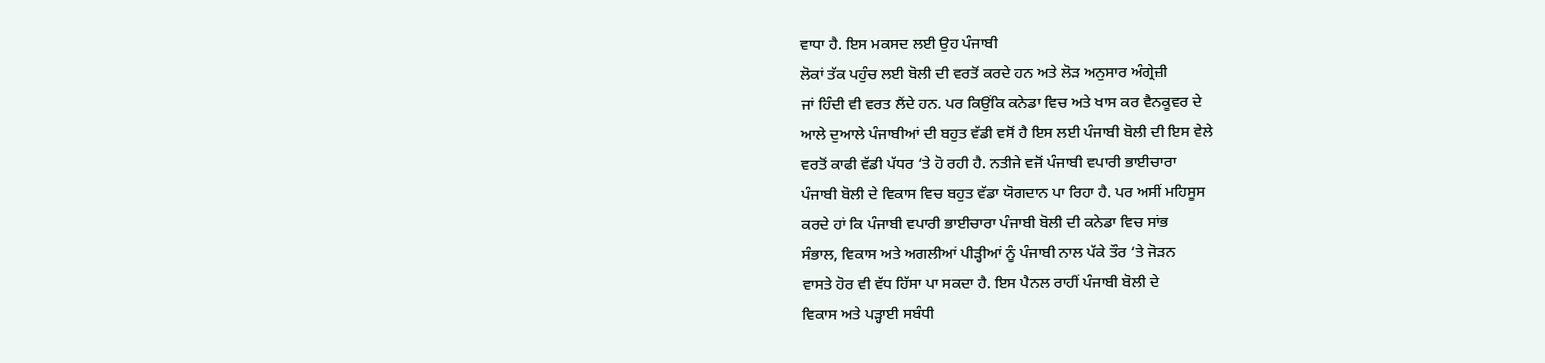ਵਾਧਾ ਹੈ. ਇਸ ਮਕਸਦ ਲਈ ਉਹ ਪੰਜਾਬੀ
ਲੋਕਾਂ ਤੱਕ ਪਹੁੰਚ ਲਈ ਬੋਲੀ ਦੀ ਵਰਤੋਂ ਕਰਦੇ ਹਨ ਅਤੇ ਲੋੜ ਅਨੁਸਾਰ ਅੰਗ੍ਰੇਜ਼ੀ
ਜਾਂ ਹਿੰਦੀ ਵੀ ਵਰਤ ਲੈਂਦੇ ਹਨ. ਪਰ ਕਿਉਂਕਿ ਕਨੇਡਾ ਵਿਚ ਅਤੇ ਖਾਸ ਕਰ ਵੈਨਕੂਵਰ ਦੇ
ਆਲੇ ਦੁਆਲੇ ਪੰਜਾਬੀਆਂ ਦੀ ਬਹੁਤ ਵੱਡੀ ਵਸੋਂ ਹੈ ਇਸ ਲਈ ਪੰਜਾਬੀ ਬੋਲੀ ਦੀ ਇਸ ਵੇਲੇ
ਵਰਤੋਂ ਕਾਫੀ ਵੱਡੀ ਪੱਧਰ ‘ਤੇ ਹੋ ਰਹੀ ਹੈ. ਨਤੀਜੇ ਵਜੋਂ ਪੰਜਾਬੀ ਵਪਾਰੀ ਭਾਈਚਾਰਾ
ਪੰਜਾਬੀ ਬੋਲੀ ਦੇ ਵਿਕਾਸ ਵਿਚ ਬਹੁਤ ਵੱਡਾ ਯੋਗਦਾਨ ਪਾ ਰਿਹਾ ਹੈ. ਪਰ ਅਸੀਂ ਮਹਿਸੂਸ
ਕਰਦੇ ਹਾਂ ਕਿ ਪੰਜਾਬੀ ਵਪਾਰੀ ਭਾਈਚਾਰਾ ਪੰਜਾਬੀ ਬੋਲੀ ਦੀ ਕਨੇਡਾ ਵਿਚ ਸਾਂਭ
ਸੰਭਾਲ, ਵਿਕਾਸ ਅਤੇ ਅਗਲੀਆਂ ਪੀੜ੍ਹੀਆਂ ਨੂੰ ਪੰਜਾਬੀ ਨਾਲ ਪੱਕੇ ਤੌਰ ‘ਤੇ ਜੋੜਨ
ਵਾਸਤੇ ਹੋਰ ਵੀ ਵੱਧ ਹਿੱਸਾ ਪਾ ਸਕਦਾ ਹੈ. ਇਸ ਪੈਨਲ ਰਾਹੀਂ ਪੰਜਾਬੀ ਬੋਲੀ ਦੇ
ਵਿਕਾਸ ਅਤੇ ਪੜ੍ਹਾਈ ਸਬੰਧੀ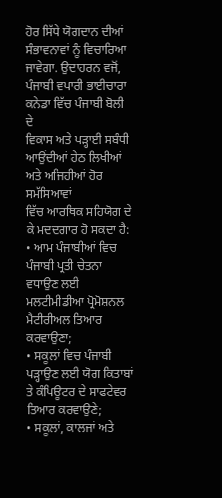ਹੋਰ ਸਿੱਧੇ ਯੋਗਦਾਨ ਦੀਆਂ ਸੰਭਾਵਨਾਵਾਂ ਨੂੰ ਵਿਚਾਰਿਆ
ਜਾਵੇਗਾ. ਉਦਾਹਰਨ ਵਜੋਂ, ਪੰਜਾਬੀ ਵਪਾਰੀ ਭਾਈਚਾਰਾ ਕਨੇਡਾ ਵਿੱਚ ਪੰਜਾਬੀ ਬੋਲੀ ਦੇ
ਵਿਕਾਸ ਅਤੇ ਪੜ੍ਹਾਈ ਸਬੰਧੀ ਆਉਂਦੀਆਂ ਹੇਠ ਲਿਖੀਆਂ ਅਤੇ ਅਜਿਹੀਆਂ ਹੋਰ ਸਮੱਸਿਆਵਾਂ
ਵਿੱਚ ਆਰਥਿਕ ਸਹਿਯੋਗ ਦੇ ਕੇ ਮਦਦਗਾਰ ਹੋ ਸਕਦਾ ਹੈ:
• ਆਮ ਪੰਜਾਬੀਆਂ ਵਿਚ ਪੰਜਾਬੀ ਪ੍ਰਤੀ ਚੇਤਨਾ ਵਧਾਉਣ ਲਈ ਮਲਟੀਮੀਡੀਆ ਪ੍ਰੋਮੋਸ਼ਨਲ
ਮੈਟੀਰੀਅਲ ਤਿਆਰ ਕਰਵਾਉਣਾ;
• ਸਕੂਲਾਂ ਵਿਚ ਪੰਜਾਬੀ ਪੜ੍ਹਾਉਣ ਲਈ ਯੋਗ ਕਿਤਾਬਾਂ ਤੇ ਕੰਪਿਊਟਰ ਦੇ ਸਾਫਟੇਵਰ
ਤਿਆਰ ਕਰਵਾਉਣੇ;
• ਸਕੂਲਾਂ, ਕਾਲਜਾਂ ਅਤੇ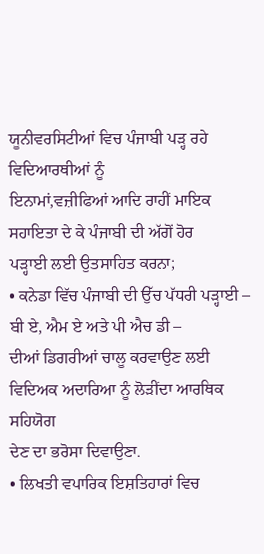ਯੂਨੀਵਰਸਿਟੀਆਂ ਵਿਚ ਪੰਜਾਬੀ ਪੜ੍ਹ ਰਹੇ ਵਿਦਿਆਰਥੀਆਂ ਨੂੰ
ਇਨਾਮਾਂ,ਵਜ਼ੀਫਿਆਂ ਆਦਿ ਰਾਹੀਂ ਮਾਇਕ ਸਹਾਇਤਾ ਦੇ ਕੇ ਪੰਜਾਬੀ ਦੀ ਅੱਗੋਂ ਹੋਰ
ਪੜ੍ਹਾਈ ਲਈ ਉਤਸਾਹਿਤ ਕਰਨਾ;
• ਕਨੇਡਾ ਵਿੱਚ ਪੰਜਾਬੀ ਦੀ ਉੱਚ ਪੱਧਰੀ ਪੜ੍ਹਾਈ – ਬੀ ਏ, ਐਮ ਏ ਅਤੇ ਪੀ ਐਚ ਡੀ –
ਦੀਆਂ ਡਿਗਰੀਆਂ ਚਾਲੂ ਕਰਵਾਉਣ ਲਈ ਵਿਦਿਅਕ ਅਦਾਰਿਆ ਨੂੰ ਲੋੜੀਂਦਾ ਆਰਥਿਕ ਸਹਿਯੋਗ
ਦੇਣ ਦਾ ਭਰੋਸਾ ਦਿਵਾਉਣਾ.
• ਲਿਖਤੀ ਵਪਾਰਿਕ ਇਸ਼ਤਿਹਾਰਾਂ ਵਿਚ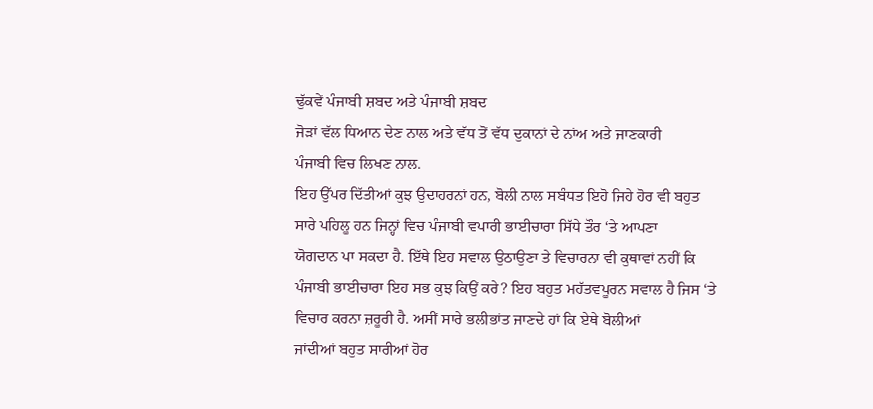ਢੁੱਕਵੇਂ ਪੰਜਾਬੀ ਸ਼ਬਦ ਅਤੇ ਪੰਜਾਬੀ ਸ਼ਬਦ
ਜੋੜਾਂ ਵੱਲ ਧਿਆਨ ਦੇਣ ਨਾਲ ਅਤੇ ਵੱਧ ਤੋਂ ਵੱਧ ਦੁਕਾਨਾਂ ਦੇ ਨਾਂਅ ਅਤੇ ਜਾਣਕਾਰੀ
ਪੰਜਾਬੀ ਵਿਚ ਲਿਖਣ ਨਾਲ.
ਇਹ ਉੱਪਰ ਦਿੱਤੀਆਂ ਕੁਝ ਉਦਾਹਰਨਾਂ ਹਨ, ਬੋਲੀ ਨਾਲ ਸਬੰਧਤ ਇਹੋ ਜਿਹੇ ਹੋਰ ਵੀ ਬਹੁਤ
ਸਾਰੇ ਪਹਿਲੂ ਹਨ ਜਿਨ੍ਹਾਂ ਵਿਚ ਪੰਜਾਬੀ ਵਪਾਰੀ ਭਾਈਚਾਰਾ ਸਿੱਧੇ ਤੌਰ ‘ਤੇ ਆਪਣਾ
ਯੋਗਦਾਨ ਪਾ ਸਕਦਾ ਹੈ. ਇੱਥੇ ਇਹ ਸਵਾਲ ਉਠਾਉਣਾ ਤੇ ਵਿਚਾਰਨਾ ਵੀ ਕੁਥਾਵਾਂ ਨਹੀਂ ਕਿ
ਪੰਜਾਬੀ ਭਾਈਚਾਰਾ ਇਹ ਸਭ ਕੁਝ ਕਿਉਂ ਕਰੇ? ਇਹ ਬਹੁਤ ਮਹੱਤਵਪੂਰਨ ਸਵਾਲ ਹੈ ਜਿਸ ‘ਤੇ
ਵਿਚਾਰ ਕਰਨਾ ਜ਼ਰੂਰੀ ਹੈ. ਅਸੀਂ ਸਾਰੇ ਭਲੀਭਾਂਤ ਜਾਣਦੇ ਹਾਂ ਕਿ ਏਥੇ ਬੋਲੀਆਂ
ਜਾਂਦੀਆਂ ਬਹੁਤ ਸਾਰੀਆਂ ਹੋਰ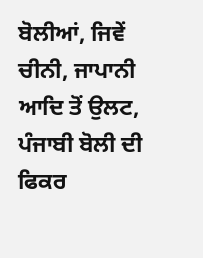ਬੋਲੀਆਂ, ਜਿਵੇਂ ਚੀਨੀ, ਜਾਪਾਨੀ ਆਦਿ ਤੋਂ ਉਲਟ,
ਪੰਜਾਬੀ ਬੋਲੀ ਦੀ ਫਿਕਰ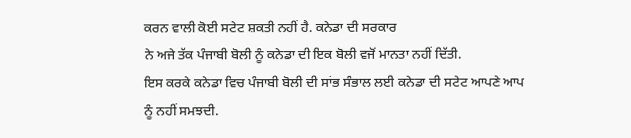ਕਰਨ ਵਾਲੀ ਕੋਈ ਸਟੇਟ ਸ਼ਕਤੀ ਨਹੀਂ ਹੈ. ਕਨੇਡਾ ਦੀ ਸਰਕਾਰ
ਨੇ ਅਜੇ ਤੱਕ ਪੰਜਾਬੀ ਬੋਲੀ ਨੂੰ ਕਨੇਡਾ ਦੀ ਇਕ ਬੋਲੀ ਵਜੋਂ ਮਾਨਤਾ ਨਹੀਂ ਦਿੱਤੀ.
ਇਸ ਕਰਕੇ ਕਨੇਡਾ ਵਿਚ ਪੰਜਾਬੀ ਬੋਲੀ ਦੀ ਸਾਂਭ ਸੰਭਾਲ ਲਈ ਕਨੇਡਾ ਦੀ ਸਟੇਟ ਆਪਣੇ ਆਪ
ਨੂੰ ਨਹੀਂ ਸਮਝਦੀ.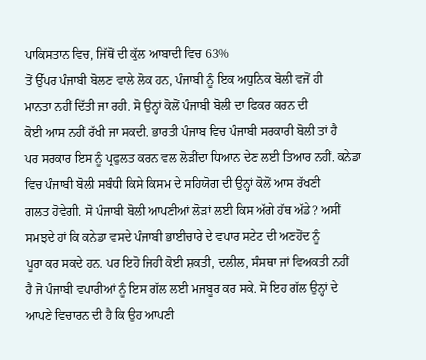ਪਾਕਿਸਤਾਨ ਵਿਚ, ਜਿੱਥੋਂ ਦੀ ਕੁੱਲ ਆਬਾਦੀ ਵਿਚ 63%
ਤੋਂ ਉੱਪਰ ਪੰਜਾਬੀ ਬੋਲਣ ਵਾਲੇ ਲੋਕ ਹਨ, ਪੰਜਾਬੀ ਨੂੰ ਇਕ ਅਧੁਨਿਕ ਬੋਲੀ ਵਜੋਂ ਹੀ
ਮਾਨਤਾ ਨਹੀਂ ਦਿੱਤੀ ਜਾ ਰਹੀ. ਸੋ ਉਨ੍ਹਾਂ ਕੋਲੋਂ ਪੰਜਾਬੀ ਬੋਲੀ ਦਾ ਫਿਕਰ ਕਰਨ ਦੀ
ਕੋਈ ਆਸ ਨਹੀਂ ਰੱਖੀ ਜਾ ਸਕਦੀ. ਭਾਰਤੀ ਪੰਜਾਬ ਵਿਚ ਪੰਜਾਬੀ ਸਰਕਾਰੀ ਬੋਲੀ ਤਾਂ ਹੈ
ਪਰ ਸਰਕਾਰ ਇਸ ਨੂੰ ਪ੍ਰਫੁਲਤ ਕਰਨ ਵਲ ਲੋੜੀਂਦਾ ਧਿਆਨ ਦੇਣ ਲਈ ਤਿਆਰ ਨਹੀਂ. ਕਨੇਡਾ
ਵਿਚ ਪੰਜਾਬੀ ਬੋਲੀ ਸਬੰਧੀ ਕਿਸੇ ਕਿਸਮ ਦੇ ਸਹਿਯੋਗ ਦੀ ਉਨ੍ਹਾਂ ਕੋਲੋਂ ਆਸ ਰੱਖਣੀ
ਗਲਤ ਹੋਵੇਗੀ. ਸੋ ਪੰਜਾਬੀ ਬੋਲੀ ਆਪਣੀਆਂ ਲੋੜਾਂ ਲਈ ਕਿਸ ਅੱਗੇ ਹੱਥ ਅੱਡੇ? ਅਸੀਂ
ਸਮਝਦੇ ਹਾਂ ਕਿ ਕਨੇਡਾ ਵਸਦੇ ਪੰਜਾਬੀ ਭਾਈਚਾਰੇ ਦੇ ਵਪਾਰ ਸਟੇਟ ਦੀ ਅਣਹੋਂਦ ਨੂੰ
ਪੂਰਾ ਕਰ ਸਕਦੇ ਹਨ. ਪਰ ਇਹੋ ਜਿਹੀ ਕੋਈ ਸ਼ਕਤੀ, ਦਲੀਲ, ਸੰਸਥਾ ਜਾਂ ਵਿਅਕਤੀ ਨਹੀਂ
ਹੈ ਜੋ ਪੰਜਾਬੀ ਵਪਾਰੀਆਂ ਨੂੰ ਇਸ ਗੱਲ ਲਈ ਮਜਬੂਰ ਕਰ ਸਕੇ. ਸੋ ਇਹ ਗੱਲ ਉਨ੍ਹਾਂ ਦੇ
ਆਪਣੇ ਵਿਚਾਰਨ ਦੀ ਹੈ ਕਿ ਉਹ ਆਪਣੀ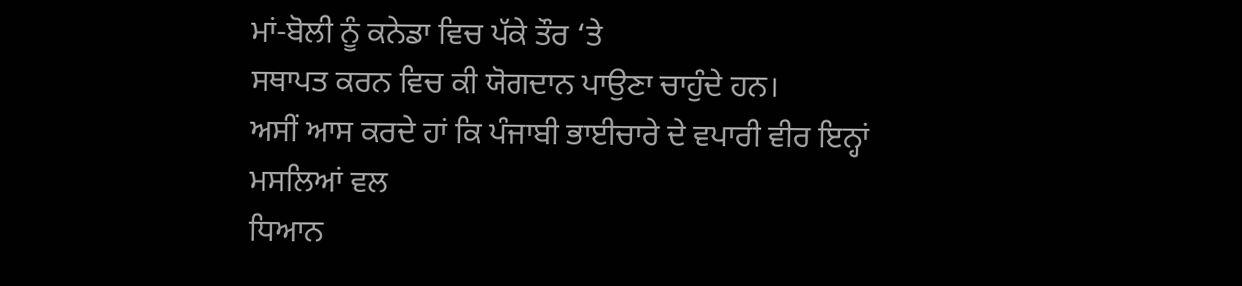ਮਾਂ-ਬੋਲੀ ਨੂੰ ਕਨੇਡਾ ਵਿਚ ਪੱਕੇ ਤੌਰ ‘ਤੇ
ਸਥਾਪਤ ਕਰਨ ਵਿਚ ਕੀ ਯੋਗਦਾਨ ਪਾਉਣਾ ਚਾਹੁੰਦੇ ਹਨ।
ਅਸੀਂ ਆਸ ਕਰਦੇ ਹਾਂ ਕਿ ਪੰਜਾਬੀ ਭਾਈਚਾਰੇ ਦੇ ਵਪਾਰੀ ਵੀਰ ਇਨ੍ਹਾਂ ਮਸਲਿਆਂ ਵਲ
ਧਿਆਨ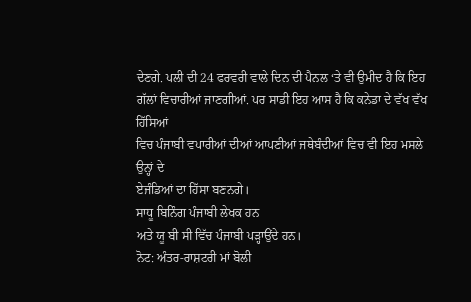ਦੇਣਗੇ. ਪਲੀ ਦੀ 24 ਫਰਵਰੀ ਵਾਲੇ ਦਿਨ ਦੀ ਪੈਨਲ ‘ਤੇ ਵੀ ਉਮੀਦ ਹੈ ਕਿ ਇਹ
ਗੱਲਾਂ ਵਿਚਾਰੀਆਂ ਜਾਣਗੀਆਂ. ਪਰ ਸਾਡੀ ਇਹ ਆਸ ਹੈ ਕਿ ਕਨੇਡਾ ਦੇ ਵੱਖ ਵੱਖ ਹਿੱਸਿਆਂ
ਵਿਚ ਪੰਜਾਬੀ ਵਪਾਰੀਆਂ ਦੀਆਂ ਆਪਣੀਆਂ ਜਥੇਬੰਦੀਆਂ ਵਿਚ ਵੀ ਇਹ ਮਸਲੇ ਉਨ੍ਹਾਂ ਦੇ
ਏਜੰਡਿਆਂ ਦਾ ਹਿੱਸਾ ਬਣਨਗੇ।
ਸਾਧੂ ਬਿਨਿੰਗ ਪੰਜਾਬੀ ਲੇਖਕ ਹਨ
ਅਤੇ ਯੂ ਬੀ ਸੀ ਵਿੱਚ ਪੰਜਾਬੀ ਪੜ੍ਹਾਉਂਦੇ ਹਨ।
ਨੋਟ: ਅੰਤਰ-ਰਾਸ਼ਟਰੀ ਮਾਂ ਬੋਲੀ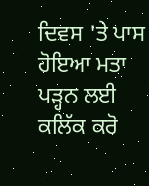ਦਿਵਸ 'ਤੇ ਪਾਸ ਹੋਇਆ ਮਤਾ ਪੜ੍ਹਨ ਲਈ ਕਲਿੱਕ ਕਰੋ